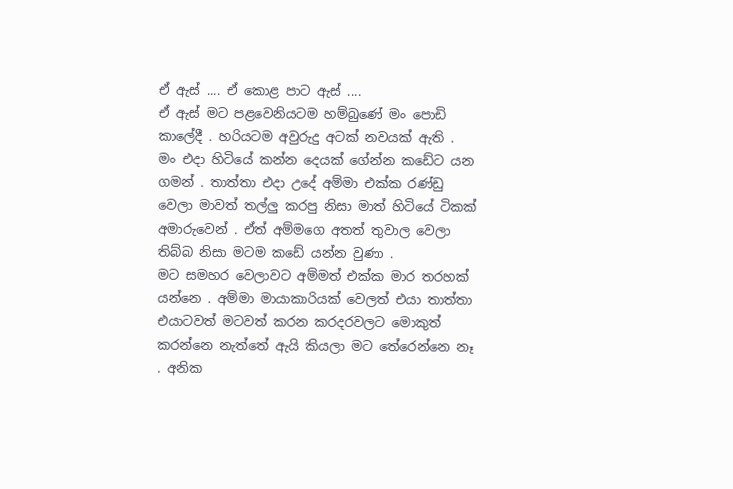ඒ ඇස් .... ඒ කොළ පාට ඇස් ....
ඒ ඇස් මට පළවෙනියටම හම්බුණේ මං පොඩි කාලේදී . හරියටම අවුරුදු අටක් නවයක් ඇති .
මං එදා හිටියේ කන්න දෙයක් ගේන්න කඩේට යන ගමන් . තාත්තා එදා උදේ අම්මා එක්ක රණ්ඩු වෙලා මාවත් තල්ලු කරපු නිසා මාත් හිටියේ ටිකක් අමාරුවෙන් . ඒත් අම්මගෙ අතත් තුවාල වෙලා තිබ්බ නිසා මටම කඩේ යන්න වුණා .
මට සමහර වෙලාවට අම්මත් එක්ක මාර තරහක් යන්නෙ . අම්මා මායාකාරියක් වෙලත් එයා තාත්තා එයාටවත් මටවත් කරන කරදරවලට මොකුත් කරන්නෙ නැත්තේ ඇයි කියලා මට තේරෙන්නෙ නෑ . අනික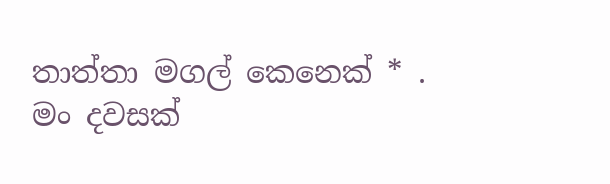තාත්තා මගල් කෙනෙක් * . මං දවසක්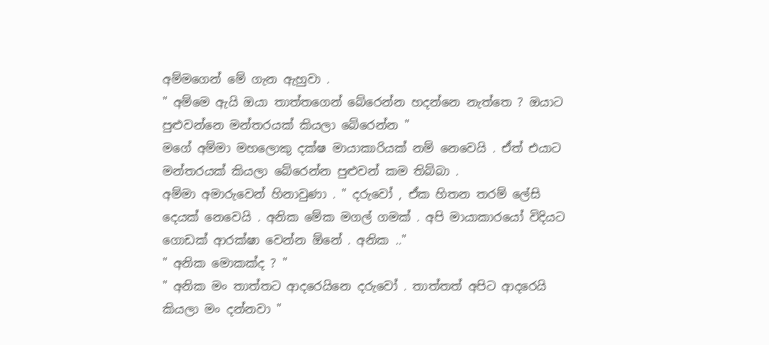අම්මගෙන් මේ ගැන ඇහුවා .
" අම්මෙ ඇයි ඔයා තාත්තගෙන් බේරෙන්න හදන්නෙ නැත්තෙ ? ඔයාට පුළුවන්නෙ මන්තරයක් කියලා බේරෙන්න "
මගේ අම්මා මහලොකු දක්ෂ මායාකාරියක් නම් නෙවෙයි . ඒත් එයාට මන්තරයක් කියලා බේරෙන්න පුළුවන් කම තිබ්බා .
අම්මා අමාරුවෙන් හිනාවුණා . " දරුවෝ , ඒක හිතන තරම් ලේසි දෙයක් නෙවෙයි . අනික මේක මගල් ගමක් . අපි මායාකාරයෝ විදියට ගොඩක් ආරක්ෂා වෙන්න ඕනේ . අනික .."
" අනික මොකක්ද ? "
" අනික මං තාත්තට ආදරෙයිනෙ දරුවෝ . තාත්තත් අපිට ආදරෙයි කියලා මං දන්නවා "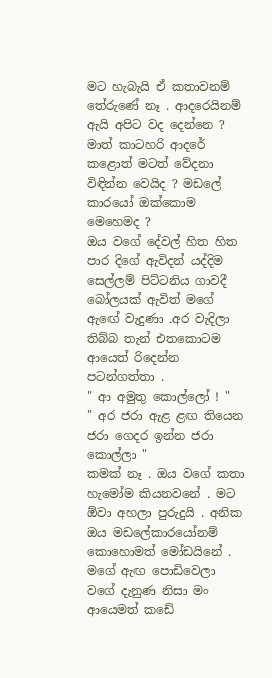මට හැබැයි ඒ කතාවනම් තේරුණේ නෑ . ආදරෙයිනම් ඇයි අපිට වද දෙන්නෙ ? මාත් කාටහරි ආදරේ කළොත් මටත් වේදනා විඳින්න වෙයිද ? මඩලේ කාරයෝ ඔක්කොම මෙහෙමද ?
ඔය වගේ දේවල් හිත හිත පාර දිගේ ඇවිදන් යද්දිම සෙල්ලම් පිට්ටනිය ගාවදී බෝලයක් ඇවිත් මගේ ඇඟේ වැදුණා .අර වැදිලා තිබ්බ තැන් එතකොටම ආයෙත් රිදෙන්න පටන්ගත්තා .
" ආ අමුතු කොල්ලෝ ! "
" අර ජරා ඇළ ළඟ තියෙන ජරා ගෙදර ඉන්න ජරා කොල්ලා "
කමක් නෑ . ඔය වගේ කතා හැමෝම කියනවනේ . මට ඕවා අහලා පුරුදුයි . අනික ඔය මඩලේකාරයෝනම් කොහොමත් මෝඩයිනේ . මගේ ඇඟ පොඩිවෙලා වගේ දැනුණ නිසා මං ආයෙමත් කඩේ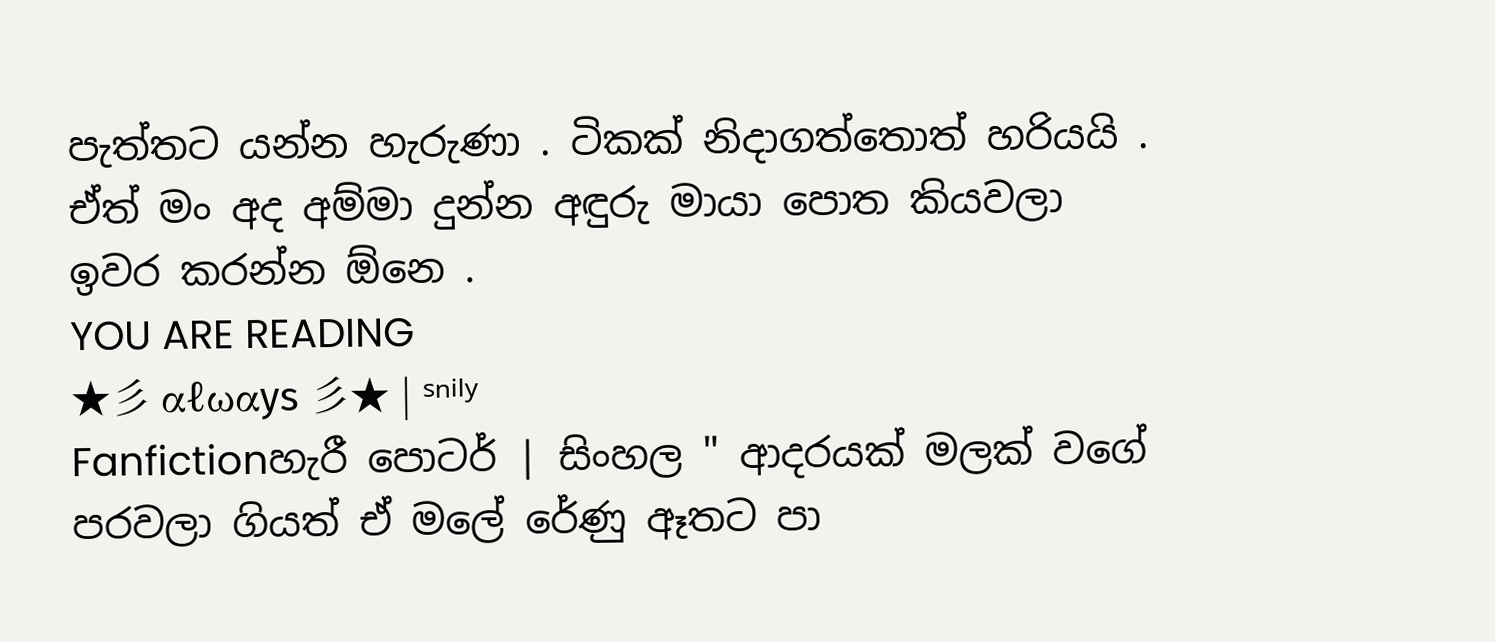පැත්තට යන්න හැරුණා . ටිකක් නිදාගත්තොත් හරියයි . ඒත් මං අද අම්මා දුන්න අඳුරු මායා පොත කියවලා ඉවර කරන්න ඕනෙ .
YOU ARE READING
★彡 αℓωαуѕ 彡★ | ˢⁿⁱˡʸ
Fanfictionහැරී පොටර් | සිංහල " ආදරයක් මලක් වගේ පරවලා ගියත් ඒ මලේ රේණු ඈතට පා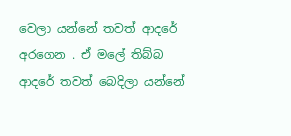වෙලා යන්නේ තවත් ආදරේ අරගෙන . ඒ මලේ තිබ්බ ආදරේ තවත් බෙදිලා යන්නේ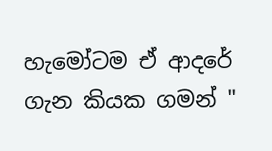හැමෝටම ඒ ආදරේ ගැන කියක ගමන් "